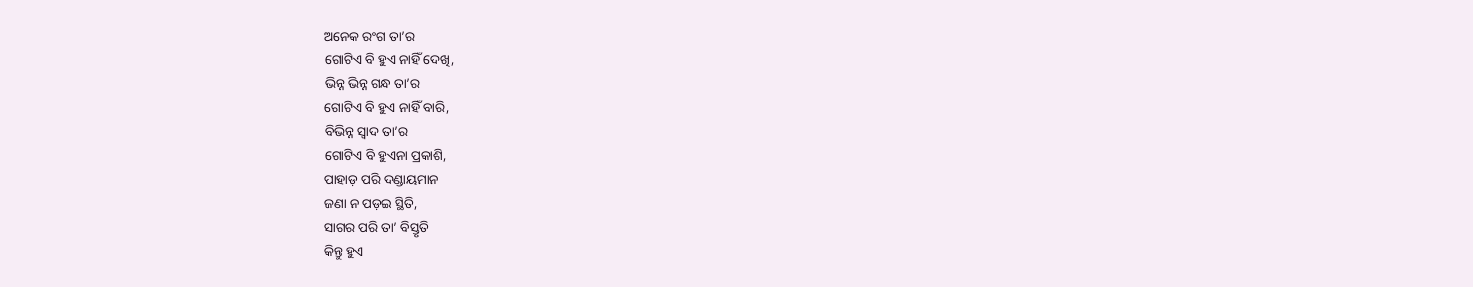ଅନେକ ରଂଗ ତା’ର
ଗୋଟିଏ ବି ହୁଏ ନାହିଁ ଦେଖି,
ଭିନ୍ନ ଭିନ୍ନ ଗନ୍ଧ ତା’ର
ଗୋଟିଏ ବି ହୁଏ ନାହିଁ ବାରି,
ବିଭିନ୍ନ ସ୍ବାଦ ତା’ର
ଗୋଟିଏ ବି ହୁଏନା ପ୍ରକାଶି,
ପାହାଡ଼ ପରି ଦଣ୍ଡାୟମାନ
ଜଣା ନ ପଡ଼ଇ ସ୍ଥିତି,
ସାଗର ପରି ତା’ ବିସ୍ତୃତି
କିନ୍ତୁ ହୁଏ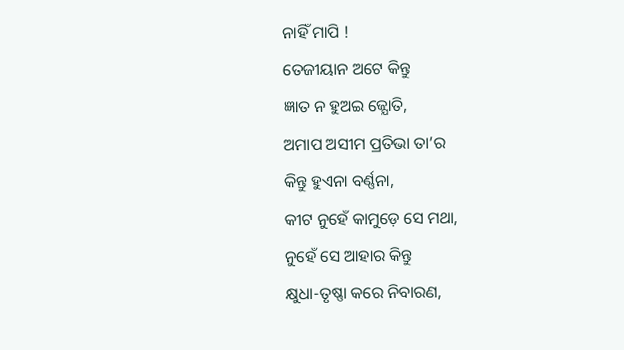ନାହିଁ ମାପି !
ତେଜୀୟାନ ଅଟେ କିନ୍ତୁ
ଜ୍ଞାତ ନ ହୁଅଇ ଜ୍ଯୋତି,
ଅମାପ ଅସୀମ ପ୍ରତିଭା ତା’ର
କିନ୍ତୁ ହୁଏନା ବର୍ଣ୍ଣନା,
କୀଟ ନୁହେଁ କାମୁଡ଼େ ସେ ମଥା,
ନୁହେଁ ସେ ଆହାର କିନ୍ତୁ
କ୍ଷୁଧା-ତୃଷ୍ଣା କରେ ନିବାରଣ,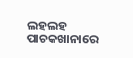ଲହଲହ ପାଚକଖାନାରେ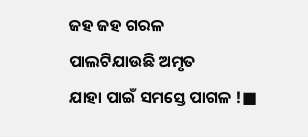ଜହ ଜହ ଗରଳ
ପାଲଟିଯାଉଛି ଅମୃତ
ଯାହା ପାଇଁ ସମସ୍ତେ ପାଗଳ !■